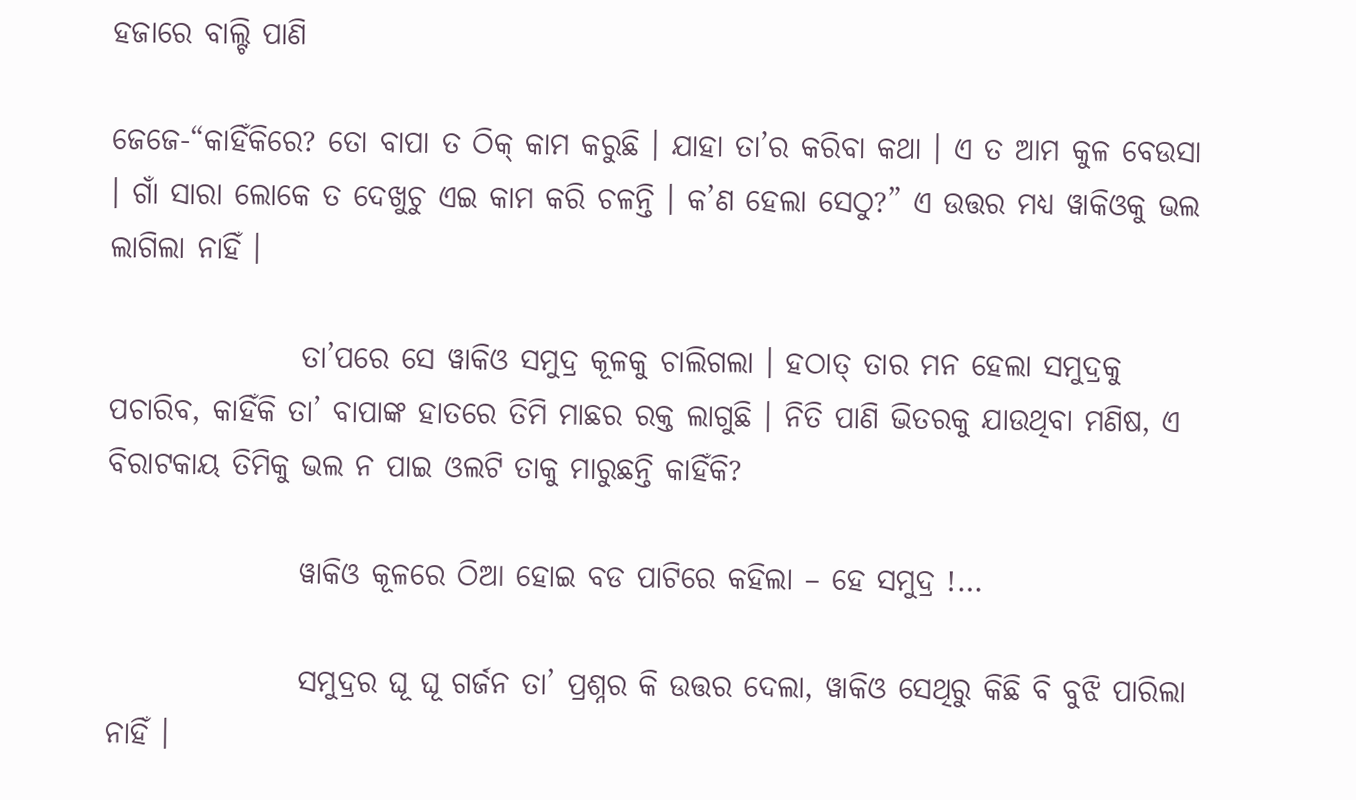ହଜାରେ ବାଲ୍ଟି ପାଣି

ଜେଜେ-“କାହିଁକିରେ? ତୋ ବାପା ତ ଠିକ୍ କାମ କରୁଛି । ଯାହା ତା’ର କରିବା କଥା । ଏ ତ ଆମ କୁଳ ବେଉସା । ଗାଁ ସାରା ଲୋକେ ତ ଦେଖୁଚୁ ଏଇ କାମ କରି ଚଳନ୍ତି । କ’ଣ ହେଲା ସେଠୁ?” ଏ ଉତ୍ତର ମଧ୍ୟ ୱାକିଓକୁ ଭଲ ଲାଗିଲା ନାହିଁ ।

                ତା’ପରେ ସେ ୱାକିଓ ସମୁଦ୍ର କୂଳକୁ ଚାଲିଗଲା । ହଠାତ୍ ତାର ମନ ହେଲା ସମୁଦ୍ରକୁ ପଚାରିବ, କାହିଁକି ତା’ ବାପାଙ୍କ ହାତରେ ତିମି ମାଛର ରକ୍ତ ଲାଗୁଛି । ନିତି ପାଣି ଭିତରକୁ ଯାଉଥିବା ମଣିଷ, ଏ ବିରାଟକାୟ ତିମିକୁ ଭଲ ନ ପାଇ ଓଲଟି ତାକୁ ମାରୁଛନ୍ତି କାହିଁକି?

                ୱାକିଓ କୂଳରେ ଠିଆ ହୋଇ ବଡ ପାଟିରେ କହିଲା – ହେ ସମୁଦ୍ର !…

                ସମୁଦ୍ରର ଘୂ ଘୂ ଗର୍ଜନ ତା’ ପ୍ରଶ୍ନର କି ଉତ୍ତର ଦେଲା, ୱାକିଓ ସେଥିରୁ କିଛି ବି ବୁଝି ପାରିଲା ନାହିଁ ।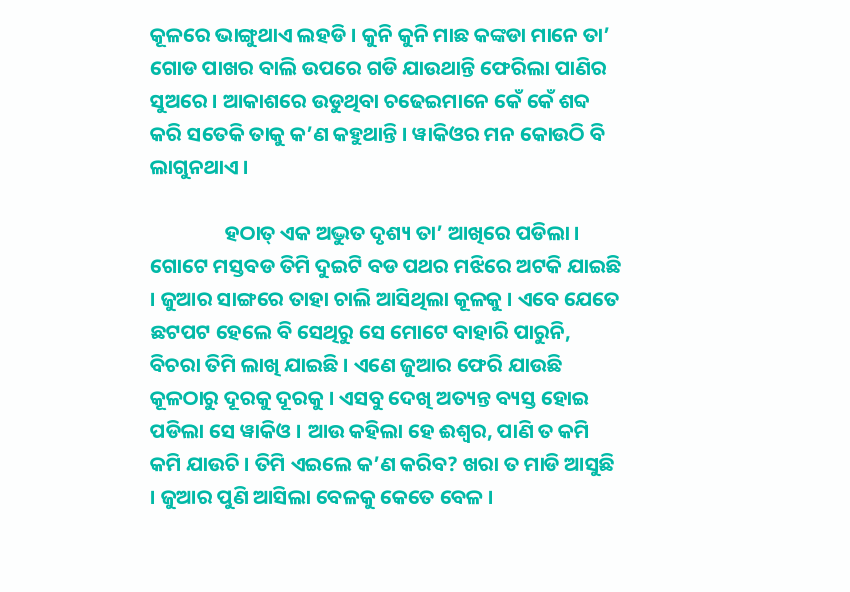କୂଳରେ ଭାଙ୍ଗୁଥାଏ ଲହଡି । କୁନି କୁନି ମାଛ କଙ୍କଡା ମାନେ ତା’ ଗୋଡ ପାଖର ବାଲି ଉପରେ ଗଡି ଯାଉଥାନ୍ତି ଫେରିଲା ପାଣିର ସୁଅରେ । ଆକାଶରେ ଉଡୁଥିବା ଚଢେଇମାନେ କେଁ କେଁ ଶବ୍ଦ କରି ସତେକି ତାକୁ କ’ଣ କହୁଥାନ୍ତି । ୱାକିଓର ମନ କୋଉଠି ବି ଲାଗୁନଥାଏ ।

                ହଠାତ୍ ଏକ ଅଦ୍ଭୁତ ଦୃଶ୍ୟ ତା’ ଆଖିରେ ପଡିଲା । ଗୋଟେ ମସ୍ତବଡ ତିମି ଦୁଇଟି ବଡ ପଥର ମଝିରେ ଅଟକି ଯାଇଛି । ଜୁଆର ସାଙ୍ଗରେ ତାହା ଚାଲି ଆସିଥିଲା କୂଳକୁ । ଏବେ ଯେତେ ଛଟପଟ ହେଲେ ବି ସେଥିରୁ ସେ ମୋଟେ ବାହାରି ପାରୁନି, ବିଚରା ତିମି ଲାଖି ଯାଇଛି । ଏଣେ ଜୁଆର ଫେରି ଯାଉଛି କୂଳଠାରୁ ଦୂରକୁ ଦୂରକୁ । ଏସବୁ ଦେଖି ଅତ୍ୟନ୍ତ ବ୍ୟସ୍ତ ହୋଇ ପଡିଲା ସେ ୱାକିଓ । ଆଉ କହିଲା ହେ ଈଶ୍ୱର, ପାଣି ତ କମି କମି ଯାଉଚି । ତିମି ଏଇଲେ କ’ଣ କରିବ? ଖରା ତ ମାଡି ଆସୁଛି । ଜୁଆର ପୁଣି ଆସିଲା ବେଳକୁ କେତେ ବେଳ ।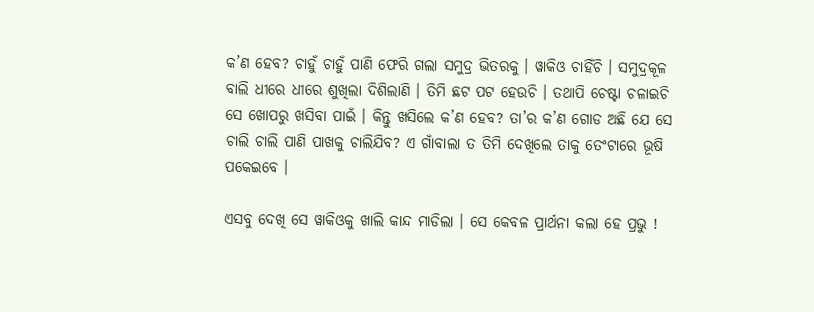କ’ଣ ହେବ? ଚାହୁଁ ଚାହୁଁ ପାଣି ଫେରି ଗଲା ସମୁଦ୍ର ଭିତରକୁ । ୱାକିଓ ଚାହିଁଚି । ସମୁଦ୍ରକୂଳ ବାଲି ଧୀରେ ଧୀରେ ଶୁଖିଲା ଦିଶିଲାଣି । ତିମି ଛଟ ପଟ ହେଉଚି । ତଥାପି ଚେଷ୍ଟା ଚଳାଇଚି ସେ ଖୋପରୁ ଖସିବା ପାଇଁ । କିନ୍ତୁ ଖସିଲେ କ’ଣ ହେବ? ତା’ର କ’ଣ ଗୋଡ ଅଛି ଯେ ସେ ଚାଲି ଚାଲି ପାଣି ପାଖକୁ ଚାଲିଯିବ? ଏ ଗାଁବାଲା ତ ତିମି ଦେଖିଲେ ତାକୁ ତେଂଟାରେ ଭୂଷି ପକେଇବେ ।

ଏସବୁ ଦେଖି ସେ ୱାକିଓକୁ ଖାଲି କାନ୍ଦ ମାଡିଲା । ସେ କେବଳ ପ୍ରାର୍ଥନା କଲା ହେ ପ୍ରଭୁ !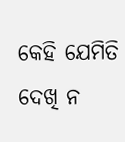କେହି ଯେମିତି ଦେଖି ନ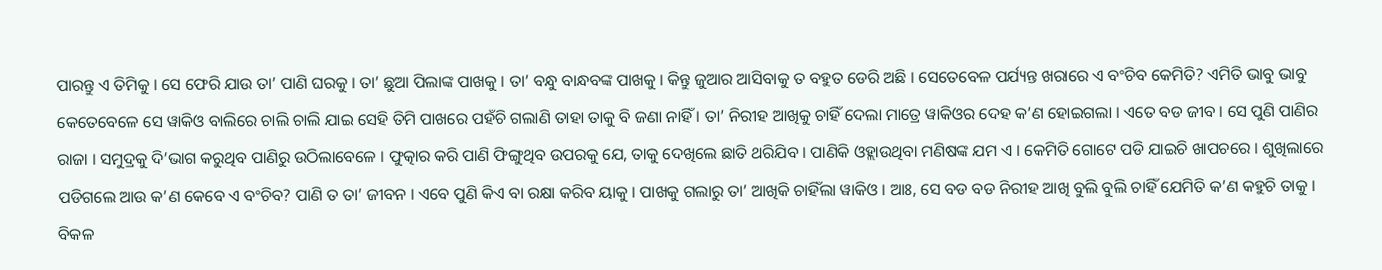ପାରନ୍ତୁ ଏ ତିମିକୁ । ସେ ଫେରି ଯାଉ ତା’ ପାଣି ଘରକୁ । ତା’ ଛୁଆ ପିଲାଙ୍କ ପାଖକୁ । ତା’ ବନ୍ଧୁ ବାନ୍ଧବଙ୍କ ପାଖକୁ । କିନ୍ତୁ ଜୁଆର ଆସିବାକୁ ତ ବହୁତ ଡେରି ଅଛି । ସେତେବେଳ ପର୍ଯ୍ୟନ୍ତ ଖରାରେ ଏ ବଂଚିବ କେମିତି? ଏମିତି ଭାବୁ ଭାବୁ କେତେବେଳେ ସେ ୱାକିଓ ବାଲିରେ ଚାଲି ଚାଲି ଯାଇ ସେହି ତିମି ପାଖରେ ପହଁଚି ଗଲାଣି ତାହା ତାକୁ ବି ଜଣା ନାହିଁ । ତା’ ନିରୀହ ଆଖିକୁ ଚାହିଁ ଦେଲା ମାତ୍ରେ ୱାକିଓର ଦେହ କ’ଣ ହୋଇଗଲା । ଏତେ ବଡ ଜୀବ । ସେ ପୁଣି ପାଣିର ରାଜା । ସମୁଦ୍ରକୁ ଦି’ଭାଗ କରୁଥିବ ପାଣିରୁ ଉଠିଲାବେଳେ । ଫୁତ୍କାର କରି ପାଣି ଫିଙ୍ଗୁଥିବ ଉପରକୁ ଯେ, ତାକୁ ଦେଖିଲେ ଛାତି ଥରିଯିବ । ପାଣିକି ଓହ୍ଲାଉଥିବା ମଣିଷଙ୍କ ଯମ ଏ । କେମିତି ଗୋଟେ ପଡି ଯାଇଚି ଖାପଚରେ । ଶୁଖିଲାରେ ପଡିଗଲେ ଆଉ କ’ଣ କେବେ ଏ ବଂଚିବ? ପାଣି ତ ତା’ ଜୀବନ । ଏବେ ପୁଣି କିଏ ବା ରକ୍ଷା କରିବ ୟାକୁ । ପାଖକୁ ଗଲାରୁ ତା’ ଆଖିକି ଚାହିଁଲା ୱାକିଓ । ଆଃ, ସେ ବଡ ବଡ ନିରୀହ ଆଖି ବୁଲି ବୁଲି ଚାହିଁ ଯେମିତି କ’ଣ କହୁଚି ତାକୁ । ବିକଳ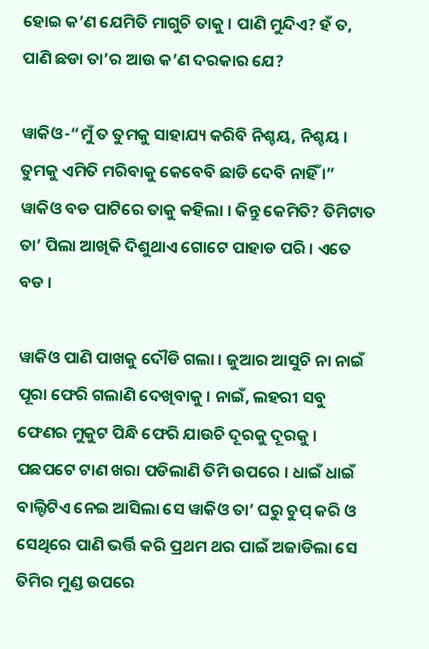ହୋଇ କ’ଣ ଯେମିତି ମାଗୁଚି ତାକୁ । ପାଣି ମୁନ୍ଦିଏ? ହଁ ତ, ପାଣି ଛଡା ତା’ର ଆଉ କ’ଣ ଦରକାର ଯେ?

ୱାକିଓ-“ମୁଁ ତ ତୁମକୁ ସାହାଯ୍ୟ କରିବି ନିଶ୍ଚୟ, ନିଶ୍ଚୟ । ତୁମକୁ ଏମିତି ମରିବାକୁ କେବେବି ଛାଡି ଦେବି ନାହିଁ ।” ୱାକିଓ ବଡ ପାଟିରେ ତାକୁ କହିଲା । କିନ୍ତୁ କେମିତି? ତିମିଟାତ ତା’ ପିଲା ଆଖିକି ଦିଶୁଥାଏ ଗୋଟେ ପାହାଡ ପରି । ଏତେ ବଡ ।

ୱାକିଓ ପାଣି ପାଖକୁ ଦୌଡି ଗଲା । ଜୁଆର ଆସୁଚି ନା ନାଇଁ ପୂରା ଫେରି ଗଲାଣି ଦେଖିବାକୁ । ନାଇଁ, ଲହରୀ ସବୁ ଫେଣର ମୁକୁଟ ପିନ୍ଧି ଫେରି ଯାଉଚି ଦୂରକୁ ଦୂରକୁ । ପଛପଟେ ଟାଣ ଖରା ପଡିଲାଣି ତିମି ଉପରେ । ଧାଇଁ ଧାଇଁ ବାଲ୍ଟିଟିଏ ନେଇ ଆସିଲା ସେ ୱାକିଓ ତା’ ଘରୁ ଚୁପ୍ କରି ଓ ସେଥିରେ ପାଣି ଭର୍ତ୍ତି କରି ପ୍ରଥମ ଥର ପାଇଁ ଅଜାଡିଲା ସେ ତିମିର ମୁଣ୍ଡ ଉପରେ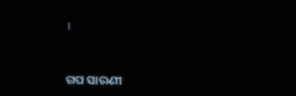।


ଗପ ସାରଣୀ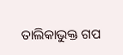ତାଲିକାଭୁକ୍ତ ଗପ